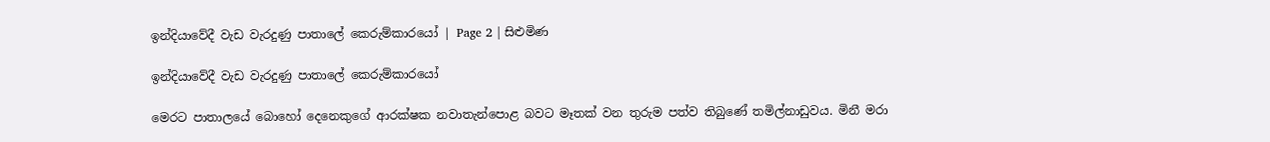ඉන්දියාවේදී වැඩ වැරදුණු පාතාලේ කෙරුම්කාරයෝ | Page 2 | සිළුමිණ

ඉන්දියාවේදී වැඩ වැරදුණු පාතාලේ කෙරුම්කාරයෝ

මෙරට පාතාලයේ බොහෝ දෙනෙකුගේ ආරක්ෂක නවාතැන්පොළ බවට මෑතක් වන තුරුම පත්ව තිබුණේ තමිල්නාඩුවය. මිනී මරා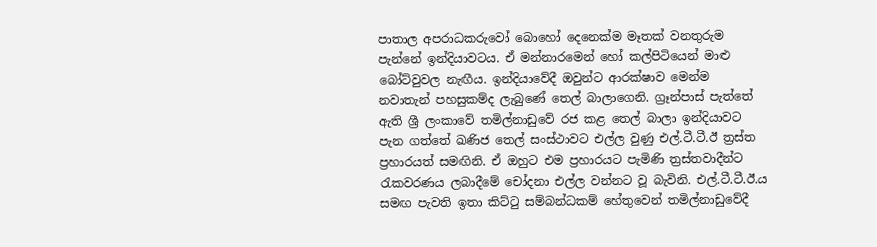පාතාල අපරාධකරුවෝ බොහෝ දෙනෙක්ම මෑතක් වනතුරුම පැන්නේ ඉන්දියාවටය. ඒ මන්නාරමෙන් හෝ කල්පිටියෙන් මාළු බෝට්වුවල නැඟීය. ඉන්දියාවේදී ඔවුන්ට ආරක්ෂාව මෙන්ම නවාතැන් පහසුකම්ද ලැබුණේ තෙල් බාලාගෙනි. ග්‍රෑන්පාස් පැත්තේ ඇති ශ්‍රී ලංකාවේ තමිල්නාඩුවේ රජ කළ තෙල් බාලා ඉන්දියාවට පැන ගත්තේ ඛණිජ තෙල් සංස්ථාවට එල්ල වුණු එල්.ටී.ටී.ඊ ත්‍රස්ත ප්‍රහාරයත් සමඟිනි. ඒ ඔහුට එම ප්‍රහාරයට පැමිණි ත්‍රස්තවාදීන්ට රැකවරණය ලබාදීමේ චෝදනා එල්ල වන්නට වූ බැවිනි. එල්.ටී.ටී.ඊ.ය සමඟ පැවති ඉතා කිට්ටු සම්බන්ධකම් හේතුවෙන් තමිල්නාඩුවේදී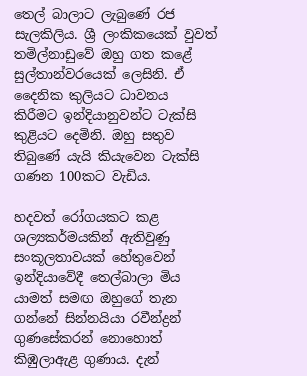තෙල් බාලාට ලැබුණේ රජ සැලකිලිය. ශ්‍රී ලංකිකයෙක් වුවත් තමිල්නාඩුවේ ඔහු ගත කළේ සුල්තාන්වරයෙක් ලෙසිනි. ඒ දෛනික කුලියට ධාවනය කිරීමට ඉන්දියානුවන්ට ටැක්සි කුළියට දෙමිනි. ඔහු සතුව තිබුණේ යැයි කියැවෙන ටැක්සි ගණන 100කට වැඩිය.

හදවත් රෝගයකට කළ ශල්‍යකර්මයකින් ඇතිවුණු සංකූලතාවයක් හේතුවෙන් ඉන්දියාවේදී තෙල්බාලා මිය යාමත් සමඟ ඔහුගේ තැන ගන්නේ සින්නයියා රවීන්ද්‍රන් ගුණසේකරන් නොහොත් කිඹුලාඇළ ගුණාය. දැන්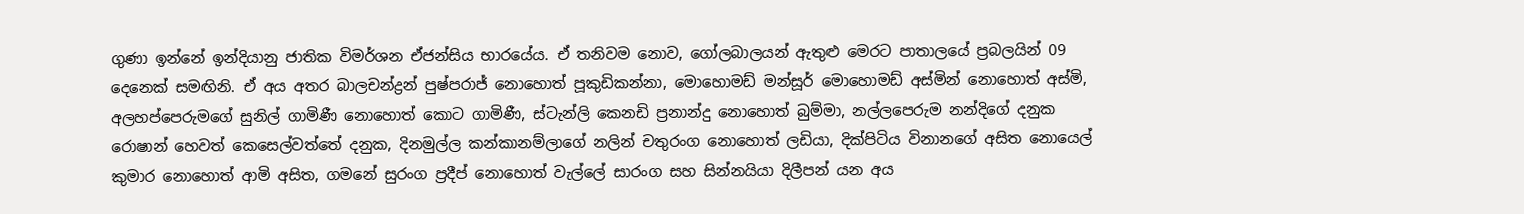ගුණා ඉන්නේ ඉන්දියානු ජාතික විමර්ශන ඒජන්සිය භාරයේය. ඒ තනිවම නොව, ගෝලබාලයන් ඇතුළු මෙරට පාතාලයේ ප්‍රබලයින් 09 දෙනෙක් සමඟිනි. ඒ අය අතර බාලචන්ද්‍රන් පුෂ්පරාජ් නොහොත් පූකුඩිකන්නා, මොහොමඩ් මන්සූර් මොහොමඩ් අස්මින් නොහොත් අස්මි, අලහප්පෙරුමගේ සුනිල් ගාමිණී නොහොත් කොට ගාමිණී, ස්ටැන්ලි කෙනඩි ප්‍රනාන්දු නොහොත් බුම්මා, නල්ලපෙරුම නන්දිගේ දනුක රොෂාන් හෙවත් කෙසෙල්වත්තේ දනුක, දිනමුල්ල කන්කානම්ලාගේ නලින් චතුරංග නොහොත් ලඩියා, දික්පිටිය විනානගේ අසිත නොයෙල් කුමාර නොහොත් ආමි අසිත, ගමනේ සුරංග ප්‍රදීප් නොහොත් වැල්ලේ සාරංග සහ සින්නයියා දිලීපන් යන අය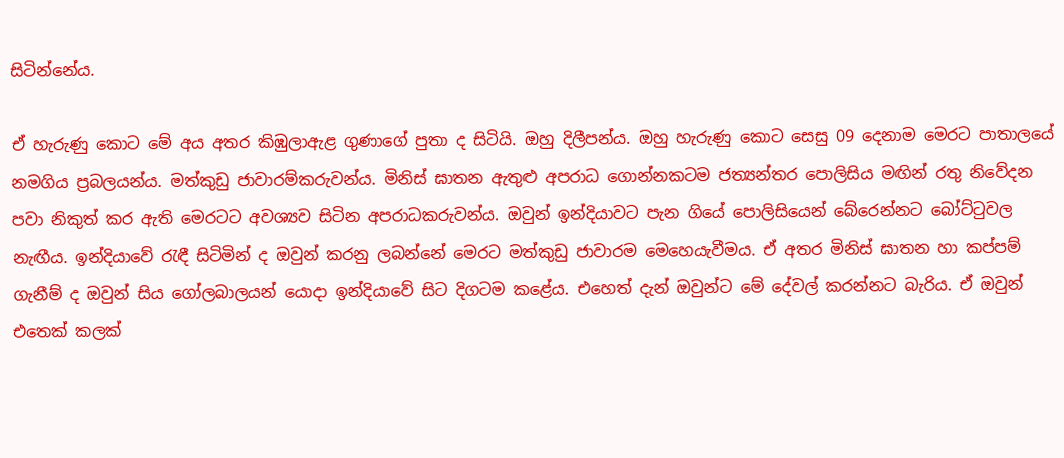සිටින්නේය.

ඒ හැරුණු කොට මේ අය අතර කිඹුලාඇළ ගුණාගේ පුතා ද සිටියි. ඔහු දිලීපන්ය. ඔහු හැරුණු කොට සෙසු 09 දෙනාම මෙරට පාතාලයේ නමගිය ප්‍රබලයන්ය. මත්කුඩු ජාවාරම්කරුවන්ය. මිනිස් ඝාතන ඇතුළු අපරාධ ගොන්නකටම ජත්‍යන්තර පොලිසිය මඟින් රතු නිවේදන පවා නිකුත් කර ඇති මෙරටට අවශ්‍යව සිටින අපරාධකරුවන්ය. ඔවුන් ඉන්දියාවට පැන ගියේ පොලිසියෙන් බේරෙන්නට බෝට්ටුවල නැඟීය. ඉන්දියාවේ රැඳී සිටිමින් ද ඔවුන් කරනු ලබන්නේ මෙරට මත්කුඩු ජාවාරම මෙහෙයැවීමය. ඒ අතර මිනිස් ඝාතන හා කප්පම් ගැනීම් ද ඔවුන් සිය ගෝලබාලයන් යොදා ඉන්දියාවේ සිට දිගටම කළේය. එහෙත් දැන් ඔවුන්ට මේ දේවල් කරන්නට බැරිය. ඒ ඔවුන් එතෙක් කලක්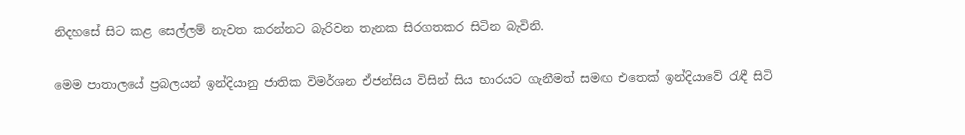නිදහසේ සිට කළ සෙල්ලම් නැවත කරන්නට බැරිවන තැනක සිරගතකර සිටින බැවිනි.

මෙම පාතාලයේ ප්‍රබලයන් ඉන්දියානු ජාතික විමර්ශන ඒජන්සිය විසින් සිය භාරයට ගැනීමත් සමඟ එතෙක් ඉන්දියාවේ රැඳී සිටි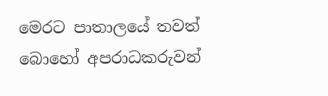මෙරට පාතාලයේ තවත් බොහෝ අපරාධකරුවන්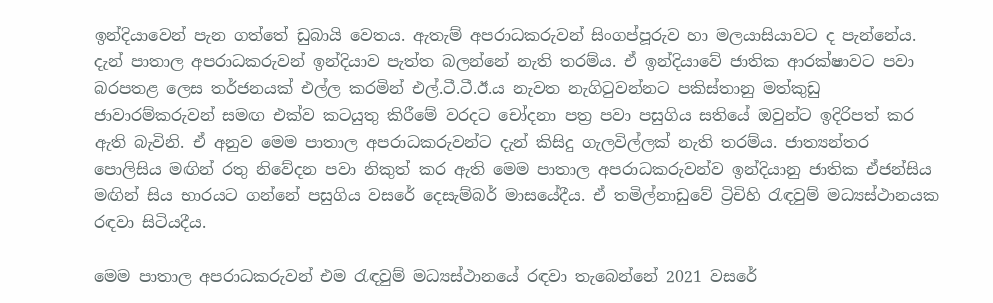ඉන්දියාවෙන් පැන ගත්තේ ඩුබායි වෙතය. ඇතැම් අපරාධකරුවන් සිංගප්පූරුව හා මලයාසියාවට ද පැන්නේය. දැන් පාතාල අපරාධකරුවන් ඉන්දියාව පැත්ත බලන්නේ නැති තරම්ය. ඒ ඉන්දියාවේ ජාතික ආරක්ෂාවට පවා බරපතළ ලෙස තර්ජනයක් එල්ල කරමින් එල්.ටී.ටී.ඊ.ය නැවත නැගිටුවන්නට පකිස්තානු මත්කුඩු ජාවාරම්කරුවන් සමඟ එක්ව කටයුතු කිරීමේ වරදට චෝදනා පත්‍ර පවා පසුගිය සතියේ ඔවුන්ට ඉදිරිපත් කර ඇති බැවිනි. ඒ අනුව මෙම පාතාල අපරාධකරුවන්ට දැන් කිසිදු ගැලවිල්ලක් නැති තරම්ය. ජාත්‍යන්තර පොලිසිය මඟින් රතු නිවේදන පවා නිකුත් කර ඇති මෙම පාතාල අපරාධකරුවන්ව ඉන්දියානු ජාතික ඒජන්සිය මඟින් සිය භාරයට ගන්නේ පසුගිය වසරේ දෙසැම්බර් මාසයේදීය. ඒ තමිල්නාඩුවේ ට්‍රිචිහි රැඳවුම් මධ්‍යස්ථානයක රඳවා සිටියදීය.

මෙම පාතාල අපරාධකරුවන් එම රැඳවුම් මධ්‍යස්ථානයේ රඳවා තැබෙන්නේ 2021 වසරේ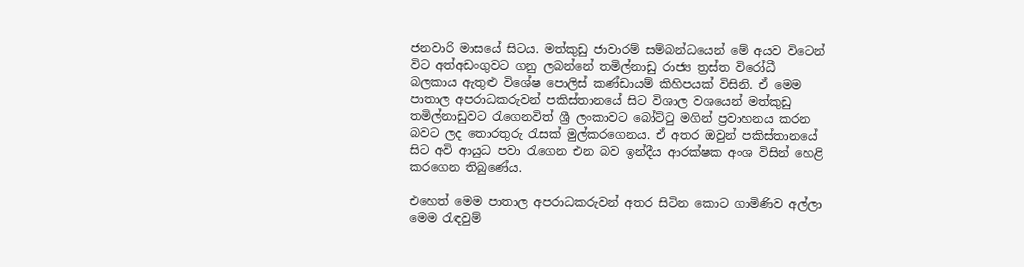ජනවාරි මාසයේ සිටය. මත්කුඩු ජාවාරම් සම්බන්ධයෙන් මේ අයව විටෙන් විට අත්අඩංගුවට ගනු ලබන්නේ තමිල්නාඩු රාජ්‍ය ත්‍රස්ත විරෝධී බලකාය ඇතුළු විශේෂ පොලිස් කණ්ඩායම් කිහිපයක් විසිනි. ඒ මෙම පාතාල අපරාධකරුවන් පකිස්තානයේ සිට විශාල වශයෙන් මත්කුඩු තමිල්නාඩුවට රැගෙනවිත් ශ්‍රී ලංකාවට බෝට්ටු මගින් ප්‍රවාහනය කරන බවට ලද තොරතුරු රැසක් මුල්කරගෙනය. ඒ අතර ඔවුන් පකිස්තානයේ සිට අවි ආයුධ පවා රැගෙන එන බව ඉන්දීය ආරක්ෂක අංශ විසින් හෙළි කරගෙන තිබුණේය.

එහෙත් මෙම පාතාල අපරාධකරුවන් අතර සිටින කොට ගාමිණිව අල්ලා මෙම රැඳවුම්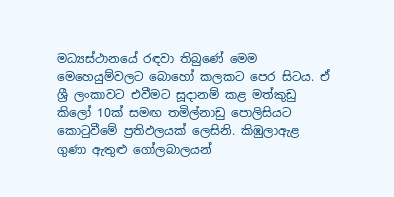මධ්‍යස්ථානයේ රඳවා තිබුණේ මෙම මෙහෙයුම්වලට බොහෝ කලකට පෙර සිටය. ඒ ශ්‍රී ලංකාවට එවීමට සූදානම් කළ මත්කුඩු කිලෝ 10ක් සමඟ තමිල්නාඩු පොලිසියට කොටුවීමේ ප්‍රතිඵලයක් ලෙසිනි. කිඹුලාඇළ ගුණා ඇතුළු ගෝලබාලයන්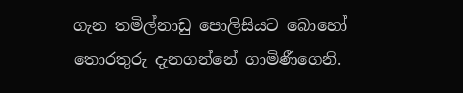ගැන තමිල්නාඩු පොලිසියට බොහෝ තොරතුරු දැනගන්නේ ගාමිණීගෙනි.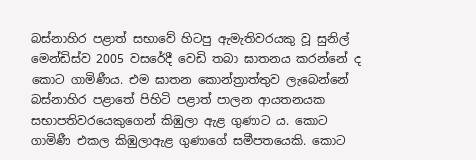බස්නාහිර පළාත් සභාවේ හිටපු ඇමැතිවරයකු වූ සුනිල් මෙන්ඩිස්ව 2005 වසරේදී වෙඩි තබා ඝාතනය කරන්නේ ද කොට ගාමිණීය. එම ඝාතන කොන්ත්‍රාත්තුව ලැබෙන්නේ බස්නාහිර පළාතේ පිහිටි පළාත් පාලන ආයතනයක සභාපතිවරයෙකුගෙන් කිඹුලා ඇළ ගුණාට ය. කොට ගාමිණී එකල කිඹුලාඇළ ගුණාගේ සමීපතයෙකි. කොට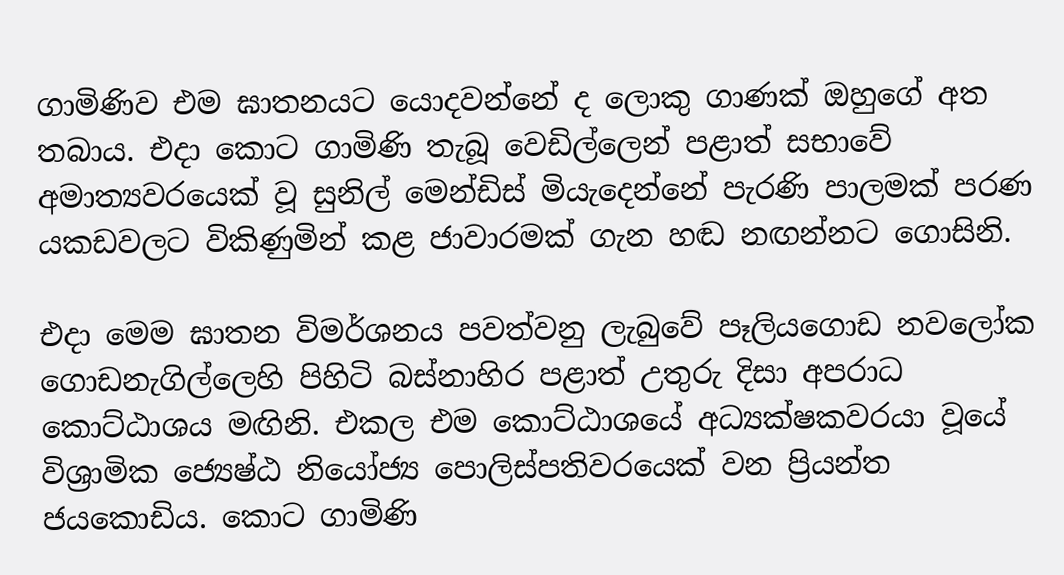ගාමිණිව එම ඝාතනයට යොදවන්නේ ද ලොකු ගාණක් ඔහුගේ අත තබාය. එදා කොට ගාමිණි තැබූ වෙඩිල්ලෙන් පළාත් සභාවේ අමාත්‍යවරයෙක් වූ සුනිල් මෙන්ඩිස් මියැදෙන්නේ පැරණි පාලමක් පරණ යකඩවලට විකිණුමින් කළ ජාවාරමක් ගැන හඬ නඟන්නට ගොසිනි.

එදා මෙම ඝාතන විමර්ශනය පවත්වනු ලැබුවේ පෑලියගොඩ නවලෝක ගොඩනැගිල්ලෙහි පිහිටි බස්නාහිර පළාත් උතුරු දිසා අපරාධ කොට්ඨාශය මඟිනි. එකල එම කොට්ඨාශයේ අධ්‍යක්ෂකවරයා වූයේ විශ්‍රාමික ජ්‍යෙෂ්ඨ නියෝජ්‍ය පොලිස්පතිවරයෙක් වන ප්‍රියන්ත ජයකොඩිය. කොට ගාමිණි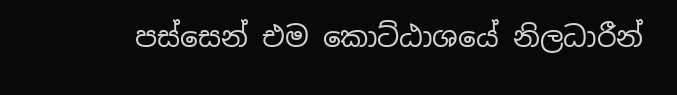පස්සෙන් එම කොට්ඨාශයේ නිලධාරීන්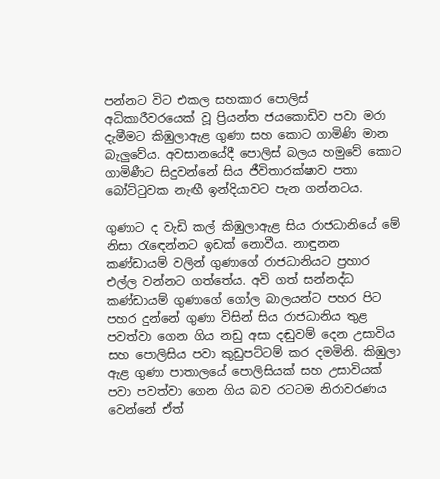පන්නට විට එකල සහකාර පොලිස් අධිකාරීවරයෙක් වූ ප්‍රියන්ත ජයකොඩිව පවා මරා දැමීමට කිඹුලාඇළ ගුණා සහ කොට ගාමිණි මාන බැලුවේය. අවසානයේදී පොලිස් බලය හමුවේ කොට ගාමිණීට සිදුවන්නේ සිය ජීවිතාරක්ෂාව පතා බෝට්ටුවක නැඟී ඉන්දියාවට පැන ගන්නටය.

ගුණාට ද වැඩි කල් කිඹුලාඇළ සිය රාජධානියේ මේ නිසා රැඳෙන්නට ඉඩක් නොවීය. නාඳුනන කණ්ඩායම් වලින් ගුණාගේ රාජධානියට ප්‍රහාර එල්ල වන්නට ගත්තේය. අවි ගත් සන්නද්ධ කණ්ඩායම් ගුණාගේ ගෝල බාලයන්ට පහර පිට පහර දුන්නේ ගුණා විසින් සිය රාජධානිය තුළ පවත්වා ගෙන ගිය නඩු අසා දඬුවම් දෙන උසාවිය සහ පොලිසිය පවා කුඩුපට්ටම් කර දමමිනි. කිඹුලා ඇළ ගුණා පාතාලයේ පොලිසියක් සහ උසාවියක් පවා පවත්වා ගෙන ගිය බව රටටම නිරාවරණය වෙන්නේ ඒත්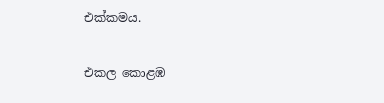එක්කමය.

එකල කොළඹ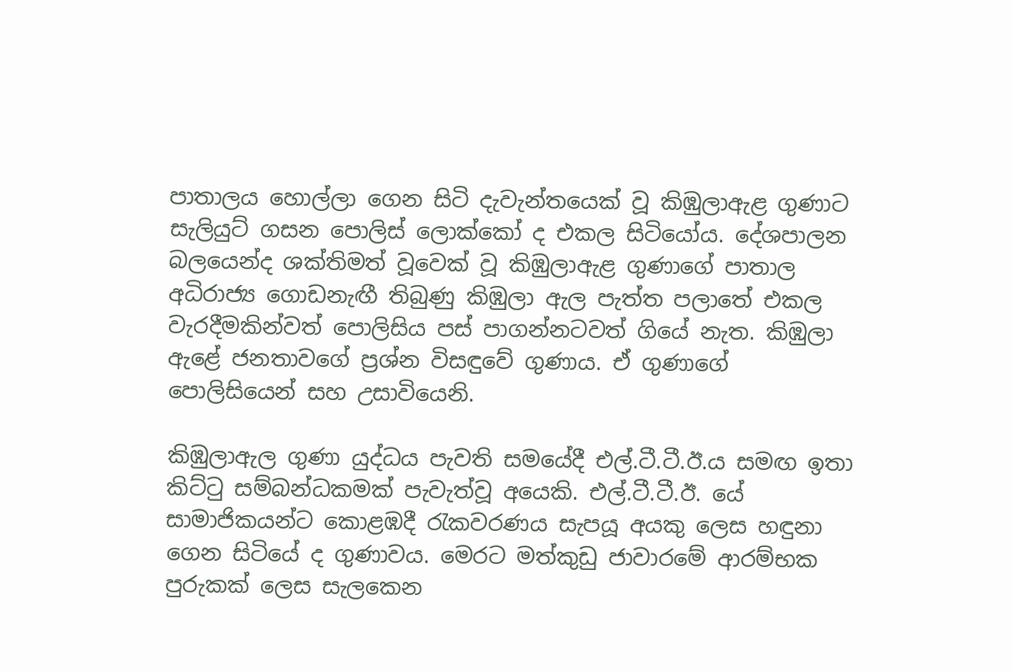පාතාලය හොල්ලා ගෙන සිටි දැවැන්තයෙක් වූ කිඹුලාඇළ ගුණාට සැලියුට් ගසන පොලිස් ලොක්කෝ ද එකල සිටියෝය. දේශපාලන බලයෙන්ද ශක්තිමත් වූවෙක් වූ කිඹුලාඇළ ගුණාගේ පාතාල අධිරාජ්‍ය ගොඩනැඟී තිබුණු කිඹුලා ඇල පැත්ත පලාතේ එකල වැරදීමකින්වත් පොලිසිය පස් පාගන්නටවත් ගියේ නැත. කිඹුලා ඇළේ ජනතාවගේ ප්‍රශ්න විසඳුවේ ගුණාය. ඒ ගුණාගේ පොලිසියෙන් සහ උසාවියෙනි.

කිඹුලාඇල ගුණා යුද්ධය පැවති සමයේදී එල්.ටී.ටී.ඊ.ය සමඟ ඉතා කිට්ටු සම්බන්ධකමක් පැවැත්වූ අයෙකි. එල්.ටී.ටී.ඊ. යේ සාමාජිකයන්ට කොළඹදී රැකවරණය සැපයූ අයකු ලෙස හඳුනා ගෙන සිටියේ ද ගුණාවය. මෙරට මත්කුඩු ජාවාරමේ ආරම්භක පුරුකක් ලෙස සැලකෙන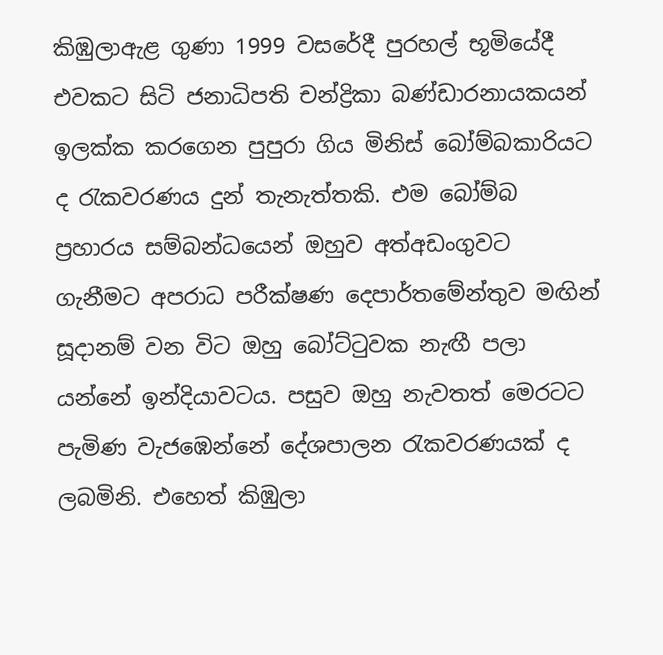කිඹුලාඇළ ගුණා 1999 වසරේදී පුරහල් භූමියේදී එවකට සිටි ජනාධිපති චන්ද්‍රිකා බණ්ඩාරනායකයන් ඉලක්ක කරගෙන පුපුරා ගිය මිනිස් බෝම්බකාරියට ද රැකවරණය දුන් තැනැත්තකි. එම බෝම්බ ප්‍රහාරය සම්බන්ධයෙන් ඔහුව අත්අඩංගුවට ගැනීමට අපරාධ පරීක්ෂණ දෙපාර්තමේන්තුව මඟින් සූදානම් වන විට ඔහු බෝට්ටුවක නැඟී පලා යන්නේ ඉන්දියාවටය. පසුව ඔහු නැවතත් මෙරටට පැමිණ වැජඹෙන්නේ දේශපාලන රැකවරණයක් ද ලබමිනි. එහෙත් කිඹුලා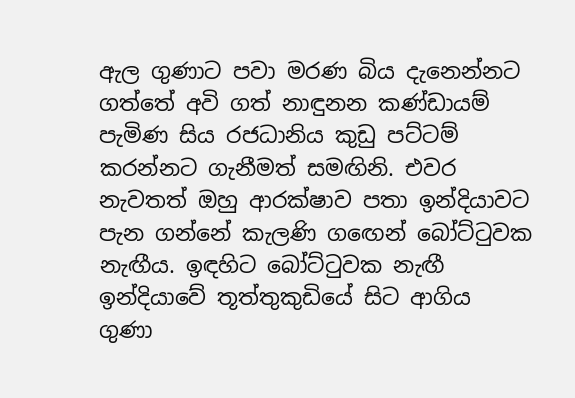ඇල ගුණාට පවා මරණ බිය දැනෙන්නට ගත්තේ අවි ගත් නාඳුනන කණ්ඩායම් පැමිණ සිය රජධානිය කුඩු පට්ටම් කරන්නට ගැනීමත් සමඟිනි. එවර නැවතත් ඔහු ආරක්ෂාව පතා ඉන්දියාවට පැන ගන්නේ කැලණි ගඟෙන් බෝට්ටුවක නැඟීය. ඉඳහිට බෝට්ටුවක නැඟී ඉන්දියාවේ තූත්තුකුඩියේ සිට ආගිය ගුණා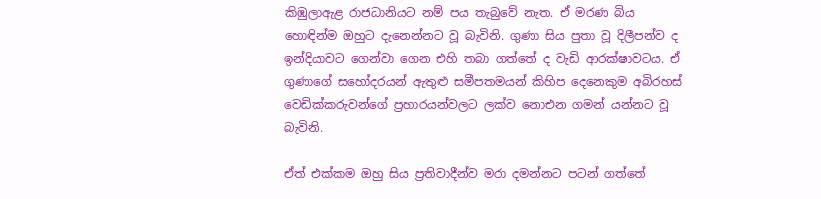කිඹුලාඇළ රාජධානියට නම් පය තැබුවේ නැත. ඒ මරණ බිය හොඳින්ම ඔහුට දැනෙන්නට වූ බැවිනි. ගුණා සිය පුතා වූ දිලීපන්ව ද ඉන්දියාවට ගෙන්වා ගෙන එහි තබා ගත්තේ ද වැඩි ආරක්ෂාවටය. ඒ ගුණාගේ සහෝදරයන් ඇතුළු සමීපතමයන් කිහිප දෙනෙකුම අබිරහස් වෙඩික්කරුවන්ගේ ප්‍රහාරයන්වලට ලක්ව නොඑන ගමන් යන්නට වූ බැවිනි.

ඒත් එක්කම ඔහු සිය ප්‍රතිවාදීන්ව මරා දමන්නට පටන් ගත්තේ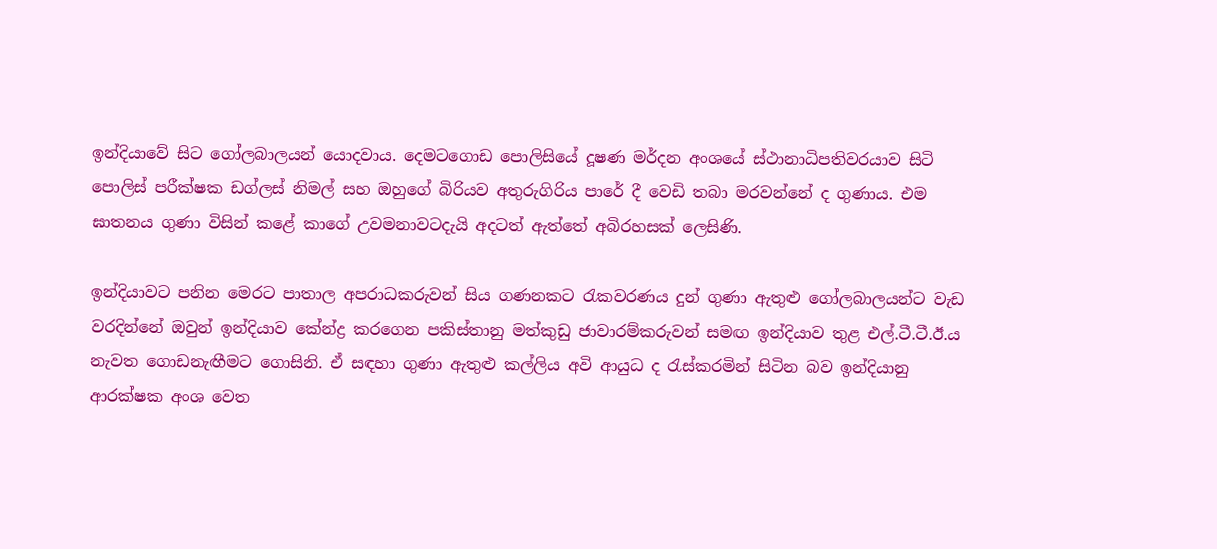ඉන්දියාවේ සිට ගෝලබාලයන් යොදවාය. දෙමටගොඩ පොලිසියේ දූෂණ මර්දන අංශයේ ස්ථානාධිපතිවරයාව සිටි පොලිස් පරීක්ෂක ඩග්ලස් නිමල් සහ ඔහුගේ බිරියව අතුරුගිරිය පාරේ දී වෙඩි තබා මරවන්නේ ද ගුණාය. එම ඝාතනය ගුණා විසින් කළේ කාගේ උවමනාවටදැයි අදටත් ඇත්තේ අබිරහසක් ලෙසිණි.

ඉන්දියාවට පනින මෙරට පාතාල අපරාධකරුවන් සිය ගණනකට රැකවරණය දුන් ගුණා ඇතුළු ගෝලබාලයන්ට වැඩ වරදින්නේ ඔවුන් ඉන්දියාව කේන්ද්‍ර කරගෙන පකිස්තානු මත්කුඩු ජාවාරම්කරුවන් සමඟ ඉන්දියාව තුළ එල්.ටී.ටී.ඊ.ය නැවත ගොඩනැඟීමට ගොසිනි. ඒ සඳහා ගුණා ඇතුළු කල්ලිය අවි ආයුධ ද රැස්කරමින් සිටින බව ඉන්දියානු ආරක්ෂක අංශ වෙත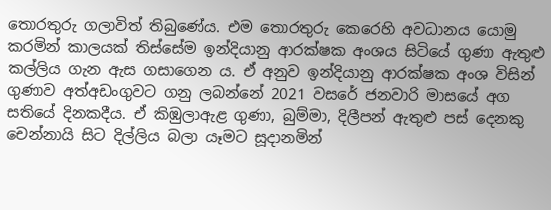තොරතුරු ගලාවිත් තිබුණේය. එම තොරතුරු කෙරෙහි අවධානය යොමු කරමින් කාලයක් තිස්සේම ඉන්දියානු ආරක්ෂක අංශය සිටියේ ගුණා ඇතුළු කල්ලිය ගැන ඇස ගසාගෙන ය. ඒ අනුව ඉන්දියානු ආරක්ෂක අංශ විසින් ගුණාව අත්අඩංගුවට ගනු ලබන්නේ 2021 වසරේ ජනවාරි මාසයේ අග සතියේ දිනකදීය. ඒ කිඹුලාඇළ ගුණා, බුම්මා, දිලීපන් ඇතුළු පස් දෙනකු චෙන්නායි සිට දිල්ලිය බලා යෑමට සූදානමින්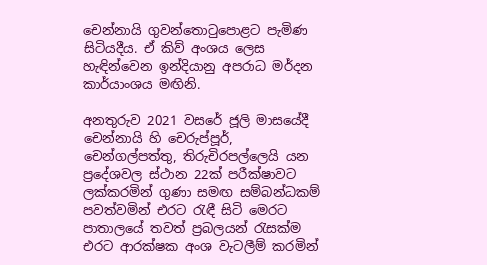චෙන්නායි ගුවන්තොටුපොළට පැමිණ සිටියදීය. ඒ කිව් අංශය ලෙස හැඳින්වෙන ඉන්දියානු අපරාධ මර්දන කාර්යාංශය මඟිනි.

අනතුරුව 2021 වසරේ ජූලි මාසයේදී චෙන්නායි හි චෙරුප්පූර්, චෙන්ගල්පත්තු, තිරුචිරපල්ලෙයි යන ප්‍රදේශවල ස්ථාන 22ක් පරීක්ෂාවට ලක්කරමින් ගුණා සමඟ සම්බන්ධකම් පවත්වමින් එරට රැඳී සිටි මෙරට පාතාලයේ තවත් ප්‍රබලයන් රැසක්ම එරට ආරක්ෂක අංශ වැටලීම් කරමින්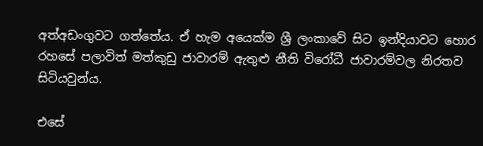අත්අඩංගුවට ගත්තේය. ඒ හැම අයෙක්ම ශ්‍රී ලංකාවේ සිට ඉන්දියාවට හොර රහසේ පලාවිත් මත්කුඩු ජාවාරම් ඇතුළු නීති විරෝධී ජාවාරම්වල නිරතව සිටියවුන්ය.

එසේ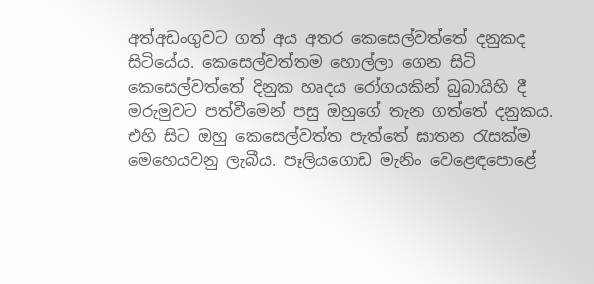අත්අඩංගුවට ගත් අය අතර කෙසෙල්වත්තේ දනුකද සිටියේය. කෙසෙල්වත්තම හොල්ලා ගෙන සිටි කෙසෙල්වත්තේ දිනුක හෘදය රෝගයකින් බුබායිහි දී මරුමුවට පත්වීමෙන් පසු ඔහුගේ තැන ගත්තේ දනුකය. එහි සිට ඔහු කෙසෙල්වත්ත පැත්තේ ඝාතන රැසක්ම මෙහෙයවනු ලැබීය. පෑලියගොඩ මැනිං වෙළෙඳපොළේ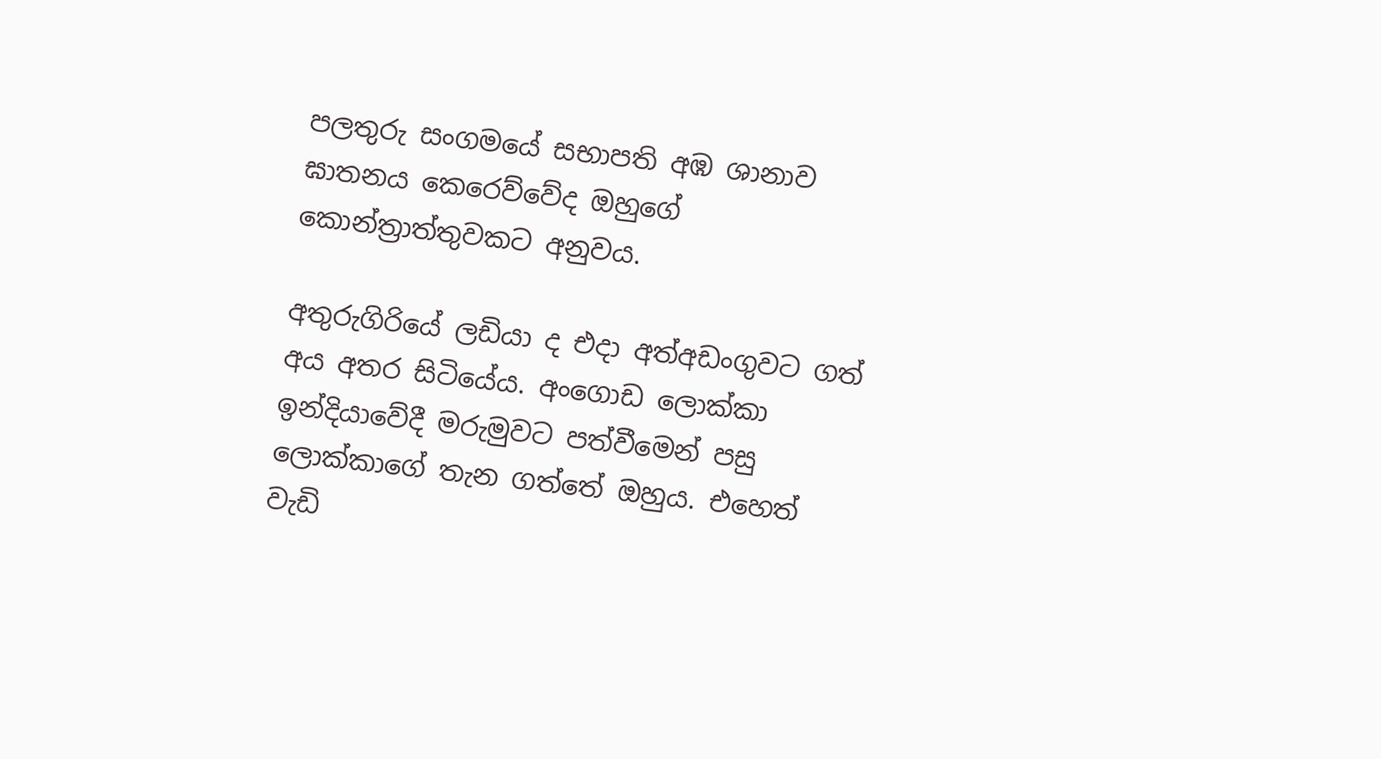පලතුරු සංගමයේ සභාපති අඹ ශානාව ඝාතනය කෙරෙව්වේද ඔහුගේ කොන්ත්‍රාත්තුවකට අනුවය.

අතුරුගිරියේ ලඩියා ද එදා අත්අඩංගුවට ගත් අය අතර සිටියේය. අංගොඩ ලොක්කා ඉන්දියාවේදී මරුමුවට පත්වීමෙන් පසු ලොක්කාගේ තැන ගත්තේ ඔහුය. එහෙත් වැඩි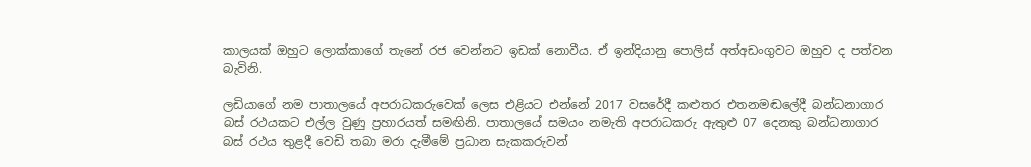කාලයක් ඔහුට ලොක්කාගේ තැනේ රජ වෙන්නට ඉඩක් නොවීය. ඒ ඉන්දියානු පොලිස් අත්අඩංගුවට ඔහුව ද පත්වන බැවිනි.

ලඩියාගේ නම පාතාලයේ අපරාධකරුවෙක් ලෙස එළියට එන්නේ 2017 වසරේදී කළුතර එතනමඬලේදී බන්ධනාගාර බස් රථයකට එල්ල වුණු ප්‍රහාරයත් සමඟිනි. පාතාලයේ සමයං නමැති අපරාධකරු ඇතුළු 07 දෙනකු බන්ධනාගාර බස් රථය තුළදී වෙඩි තබා මරා දැමීමේ ප්‍රධාන සැකකරුවන්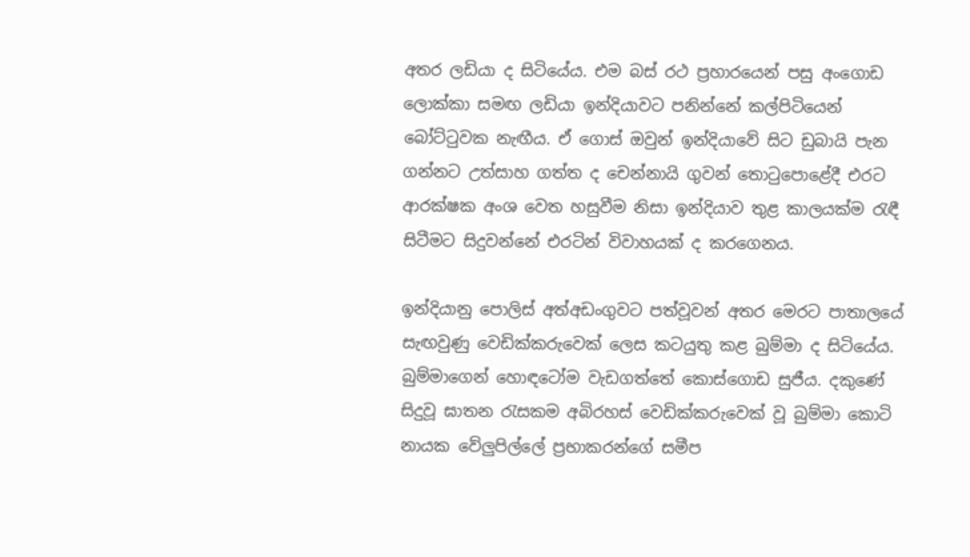අතර ලඩියා ද සිටියේය. එම බස් රථ ප්‍රහාරයෙන් පසු අංගොඩ ලොක්කා සමඟ ලඩියා ඉන්දියාවට පනින්නේ කල්පිටියෙන් බෝට්ටුවක නැඟීය. ඒ ගොස් ඔවුන් ඉන්දියාවේ සිට ඩුබායි පැන ගන්නට උත්සාහ ගත්ත ද චෙන්නායි ගුවන් තොටුපොළේදී එරට ආරක්ෂක අංශ වෙත හසුවීම නිසා ඉන්දියාව තුළ කාලයක්ම රැඳී සිටීමට සිදුවන්නේ එරටින් විවාහයක් ද කරගෙනය.

ඉන්දියානු පොලිස් අත්අඩංගුවට පත්වූවන් අතර මෙරට පාතාලයේ සැඟවුණු වෙඩික්කරුවෙක් ලෙස කටයුතු කළ බුම්මා ද සිටියේය. බුම්මාගෙන් හොඳටෝම වැඩගත්තේ කොස්ගොඩ සුජීය. දකුණේ සිදුවූ ඝාතන රැසකම අබිරහස් වෙඩික්කරුවෙක් වූ බුම්මා කොටි නායක වේලුපිල්ලේ ප්‍රභාකරන්ගේ සමීප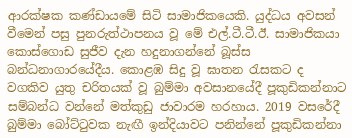ආරක්ෂක කණ්ඩායමේ සිටි සාමාජිකයෙකි. යුද්ධය අවසන් වීමෙන් පසු පුනරුත්ථාපනය වූ මේ එල්.ටී.ටී.ඊ. සාමාජිකයා කොස්ගොඩ සුජීව දැන හදුනාගන්නේ බූස්ස බන්ධනාගාරයේදීය. කොළඹ සිදු වූ ඝාතන රැසකට ද වගකිව යුතු චරිතයක් වූ බුම්මා අවසානයේදී පූකුඩිකන්නාට සම්බන්ධ වන්නේ මත්කුඩු ජාවාරම හරහාය. 2019 වසරේදී බුම්මා බෝට්ටුවක නැඟී ඉන්දියාවට පනින්නේ පූකුඩිකන්නා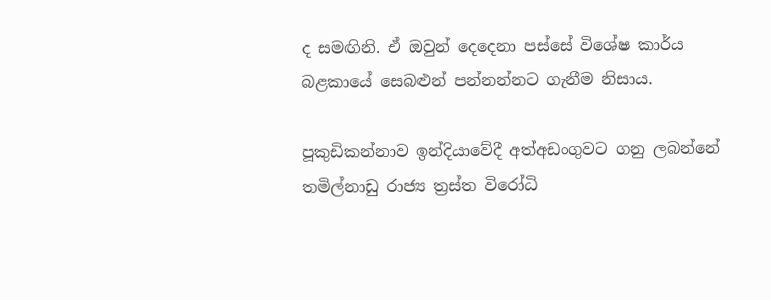ද සමඟිනි. ඒ ඔවුන් දෙදෙනා පස්සේ විශේෂ කාර්ය බළකායේ සෙබළුන් පන්නන්නට ගැනීම නිසාය.

පූකුඩිකන්නාව ඉන්දියාවේදී අත්අඩංගුවට ගනු ලබන්නේ තමිල්නාඩු රාජ්‍ය ත්‍රස්ත විරෝධි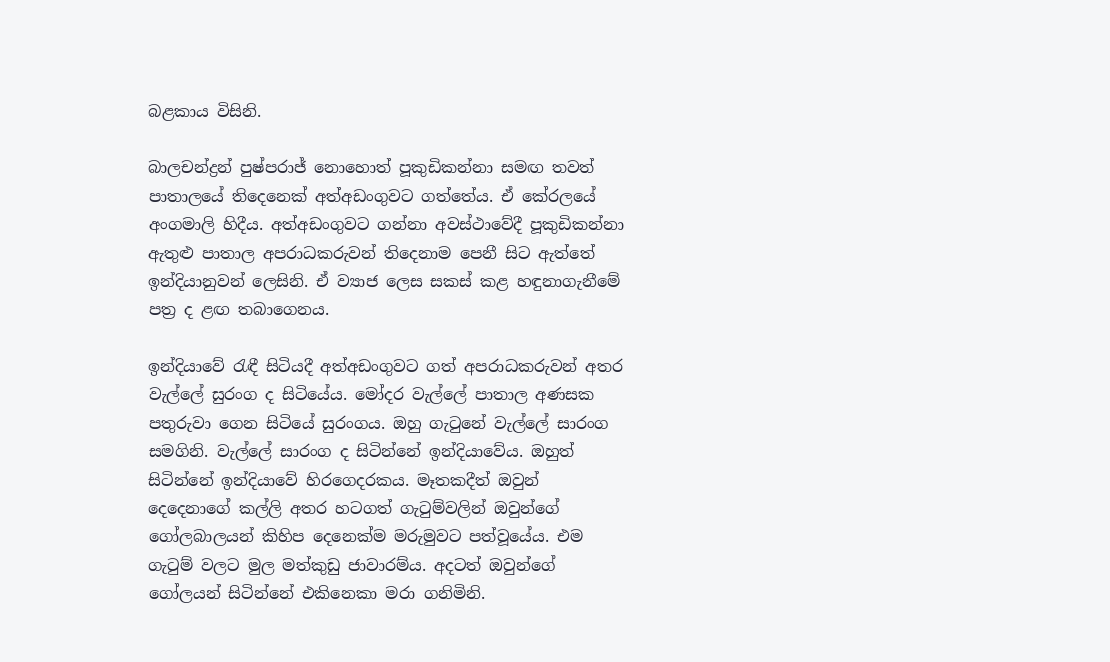බළකාය විසිනි.

බාලචන්ද්‍රන් පුෂ්පරාජ් නොහොත් පූකුඩිකන්නා සමඟ තවත් පාතාලයේ තිදෙනෙක් අත්අඩංගුවට ගත්තේය. ඒ කේරලයේ අංගමාලි හිදීය. අත්අඩංගුවට ගන්නා අවස්ථාවේදී පූකුඩිකන්නා ඇතුළු පාතාල අපරාධකරුවන් තිදෙනාම පෙනී සිට ඇත්තේ ඉන්දියානුවන් ලෙසිනි. ඒ ව්‍යාජ ලෙස සකස් කළ හඳුනාගැනීමේ පත්‍ර ද ළඟ තබාගෙනය.

ඉන්දියාවේ රැඳී සිටියදී අත්අඩංගුවට ගත් අපරාධකරුවන් අතර වැල්ලේ සුරංග ද සිටියේය. මෝදර වැල්ලේ පාතාල අණසක පතුරුවා ගෙන සිටියේ සුරංගය. ඔහු ගැටුනේ වැල්ලේ සාරංග සමගිනි. වැල්ලේ සාරංග ද සිටින්නේ ඉන්දියාවේය. ඔහුත් සිටින්නේ ඉන්දියාවේ හිරගෙදරකය. මෑතකදීත් ඔවුන් දෙදෙනාගේ කල්ලි අතර හටගත් ගැටුම්වලින් ඔවුන්ගේ ගෝලබාලයන් කිහිප දෙනෙක්ම මරුමුවට පත්වූයේය. එම ගැටුම් වලට මුල මත්කුඩු ජාවාරම්ය. අදටත් ඔවුන්ගේ ගෝලයන් සිටින්නේ එකිනෙකා මරා ගනිමිනි.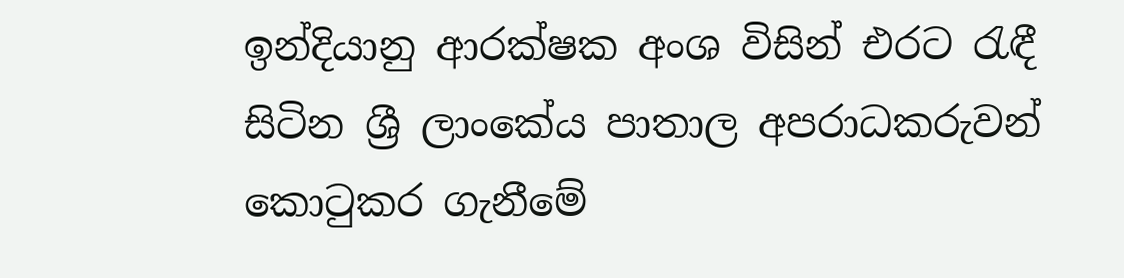ඉන්දියානු ආරක්ෂක අංශ විසින් එරට රැඳී සිටින ශ්‍රී ලාංකේය පාතාල අපරාධකරුවන් කොටුකර ගැනීමේ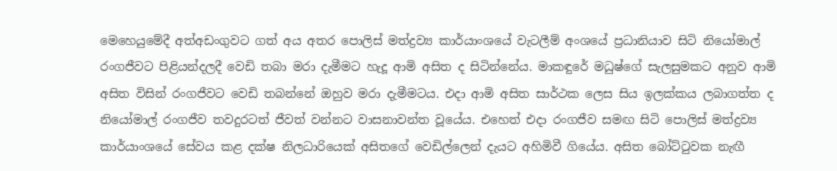මෙහෙයුමේදී අත්අඩංගුවට ගත් අය අතර පොලිස් මත්ද්‍රව්‍ය කාර්යාංශයේ වැටලීම් අංශයේ ප්‍රධානියාව සිටි නියෝමාල් රංගජීවට පිළියන්දලදී වෙඩි තබා මරා දැමීමට හැදූ ආමි අසිත ද සිටින්නේය. මාකඳුරේ මධුෂ්ගේ සැලසුමකට අනුව ආමි අසිත විසින් රංගජීවට වෙඩි තබන්නේ ඔහුව මරා දැමීමටය. එදා ආමි අසිත සාර්ථක ලෙස සිය ඉලක්කය ලබාගත්ත ද නියෝමාල් රංගජීව තවදුරටත් ජීවත් වන්නට වාසනාවන්ත වූයේය. එහෙත් එදා රංගජීව සමඟ සිටි පොලිස් මත්ද්‍රව්‍ය කාර්යාංශයේ සේවය කළ දක්ෂ නිලධාරියෙක් අසිතගේ වෙඩිල්ලෙන් දැයට අහිමිවී ගියේය. අසිත බෝට්ටුවක නැඟී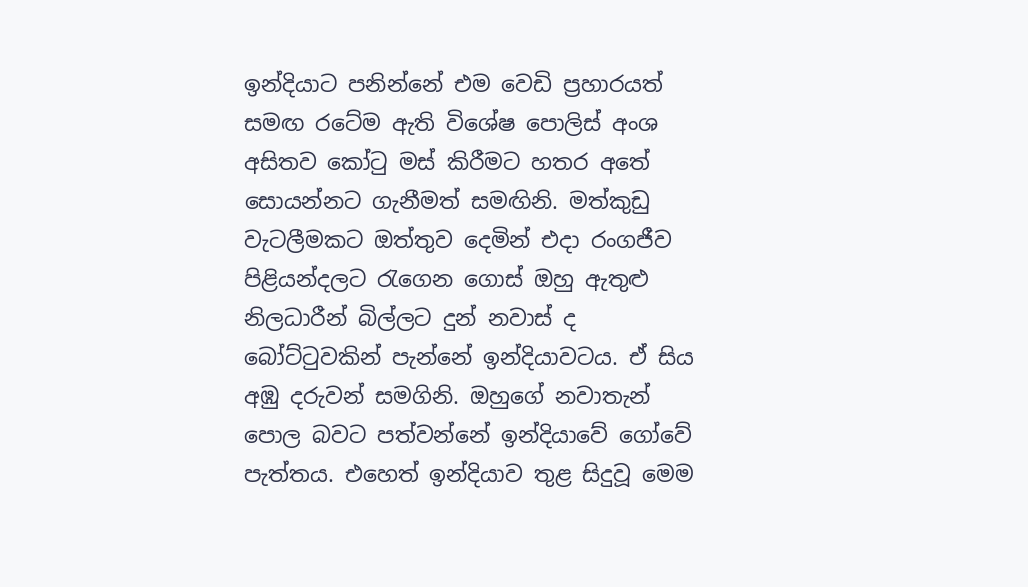ඉන්දියාට පනින්නේ එම වෙඩි ප්‍රහාරයත් සමඟ රටේම ඇති විශේෂ පොලිස් අංශ අසිතව කෝටු මස් කිරීමට හතර අතේ සොයන්නට ගැනීමත් සමඟිනි. මත්කුඩු වැටලීමකට ඔත්තුව දෙමින් එදා රංගජීව පිළියන්දලට රැගෙන ගොස් ඔහු ඇතුළු නිලධාරීන් බිල්ලට දුන් නවාස් ද බෝට්ටුවකින් පැන්නේ ඉන්දියාවටය. ඒ සිය අඹු දරුවන් සමගිනි. ඔහුගේ නවාතැන් පොල බවට පත්වන්නේ ඉන්දියාවේ ගෝවේ පැත්තය. එහෙත් ඉන්දියාව තුළ සිදුවූ මෙම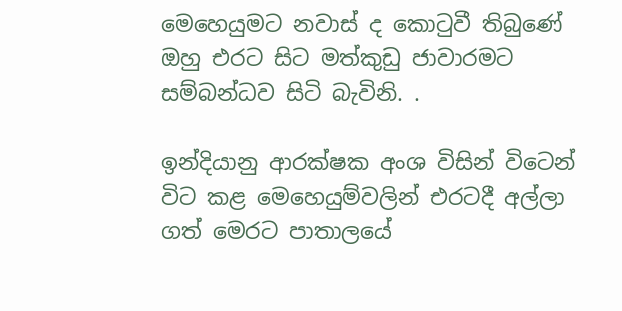මෙහෙයුමට නවාස් ද කොටුවී තිබුණේ ඔහු එරට සිට මත්කුඩු ජාවාරමට සම්බන්ධව සිටි බැවිනි. .

ඉන්දියානු ආරක්ෂක අංශ විසින් විටෙන් විට කළ මෙහෙයුම්වලින් එරටදී අල්ලා ගත් මෙරට පාතාලයේ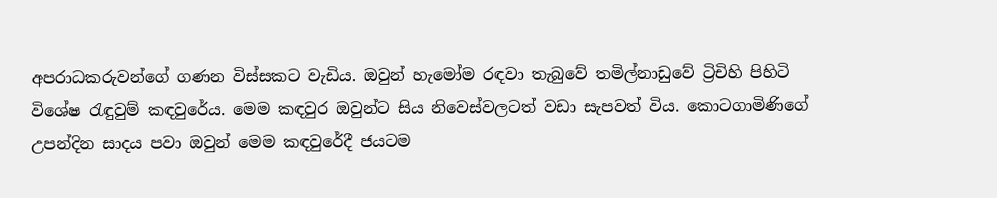අපරාධකරුවන්ගේ ගණන විස්සකට වැඩිය. ඔවුන් හැමෝම රඳවා තැබුවේ තමිල්නාඩුවේ ට්‍රිචිහි පිහිටි විශේෂ රැඳුවුම් කඳවුරේය. මෙම කඳවුර ඔවුන්ට සිය නිවෙස්වලටත් වඩා සැපවත් විය. කොටගාමිණිගේ උපන්දින සාදය පවා ඔවුන් මෙම කඳවුරේදී ජයටම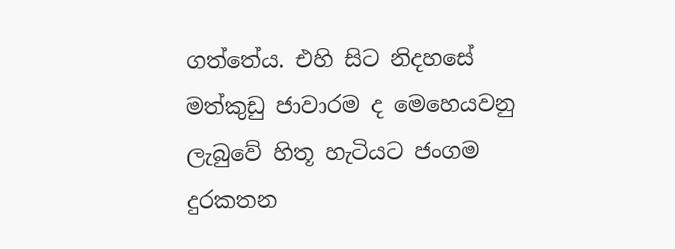ගත්තේය. එහි සිට නිදහසේ මත්කුඩු ජාවාරම ද මෙහෙයවනු ලැබුවේ හිතූ හැටියට ජංගම දුරකතන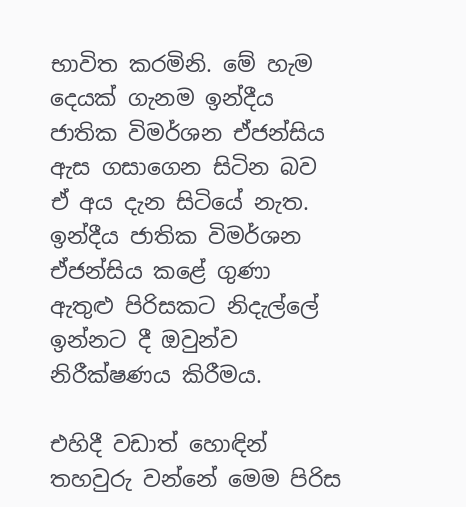භාවිත කරමිනි. මේ හැම දෙයක් ගැනම ඉන්දීය ජාතික විමර්ශන ඒජන්සිය ඇස ගසාගෙන සිටින බව ඒ අය දැන සිටියේ නැත. ඉන්දීය ජාතික විමර්ශන ඒජන්සිය කළේ ගුණා ඇතුළු පිරිසකට නිදැල්ලේ ඉන්නට දී ඔවුන්ව නිරීක්ෂණය කිරීමය.

එහිදී වඩාත් හොඳින් තහවුරු වන්නේ මෙම පිරිස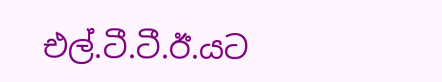එල්.ටී.ටී.ඊ.යට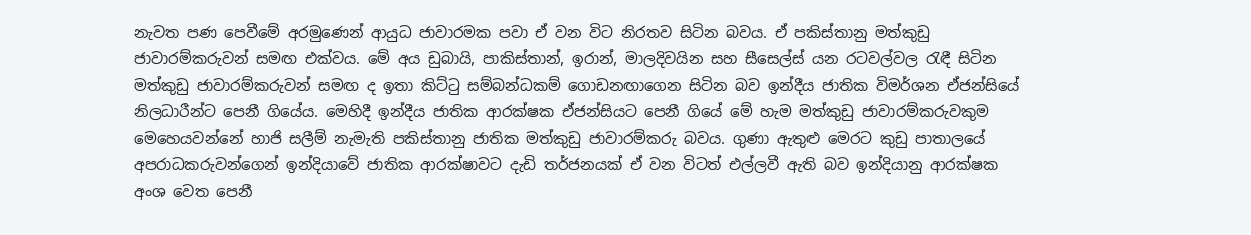නැවත පණ පෙවීමේ අරමුණෙන් ආයුධ ජාවාරමක පවා ඒ වන විට නිරතව සිටින බවය. ඒ පකිස්තානු මත්කුඩු ජාවාරම්කරුවන් සමඟ එක්වය. මේ අය ඩුබායි, පාකිස්තාන්, ඉරාන්, මාලදිවයින සහ සීසෙල්ස් යන රටවල්වල රැඳී සිටින මත්කුඩු ජාවාරම්කරුවන් සමඟ ද ඉතා කිට්ටු සම්බන්ධකම් ගොඩනඟාගෙන සිටින බව ඉන්දීය ජාතික විමර්ශන ඒජන්සියේ නිලධාරීන්ට පෙනී ගියේය. මෙහිදී ඉන්දීය ජාතික ආරක්ෂක ඒජන්සියට පෙනී ගියේ මේ හැම මත්කුඩු ජාවාරම්කරුවකුම මෙහෙයවන්නේ හාජි සලීම් නැමැති පකිස්තානු ජාතික මත්කුඩු ජාවාරම්කරු බවය. ගුණා ඇතුළු මෙරට කුඩු පාතාලයේ අපරාධකරුවන්ගෙන් ඉන්දියාවේ ජාතික ආරක්ෂාවට දැඩි තර්ජනයක් ඒ වන විටත් එල්ලවී ඇති බව ඉන්දියානු ආරක්ෂක අංශ වෙත පෙනී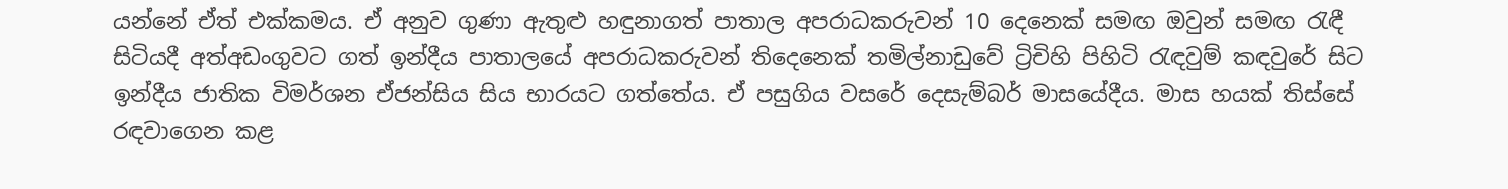යන්නේ ඒත් එක්කමය. ඒ අනුව ගුණා ඇතුළු හඳුනාගත් පාතාල අපරාධකරුවන් 10 දෙනෙක් සමඟ ඔවුන් සමඟ රැඳී සිටියදී අත්අඩංගුවට ගත් ඉන්දීය පාතාලයේ අපරාධකරුවන් තිදෙනෙක් තමිල්නාඩුවේ ට්‍රිචිහි පිහිටි රැඳවුම් කඳවුරේ සිට ඉන්දීය ජාතික විමර්ශන ඒජන්සිය සිය භාරයට ගත්තේය. ඒ පසුගිය වසරේ දෙසැම්බර් මාසයේදීය. මාස හයක් තිස්සේ රඳවාගෙන කළ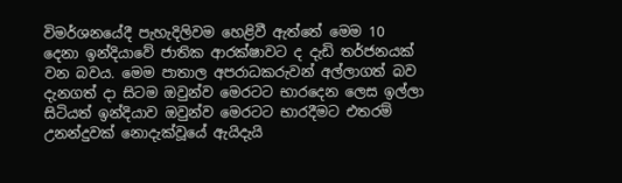විමර්ශනයේදී පැහැදිලිවම හෙළිවී ඇත්තේ මෙම 10 දෙනා ඉන්දියාවේ ජාතික ආරක්ෂාවට ද දැඩි තර්ජනයක් වන බවය. මෙම පාතාල අපරාධකරුවන් අල්ලාගත් බව දැනගත් දා සිටම ඔවුන්ව මෙරටට භාරදෙන ලෙස ඉල්ලා සිටියත් ඉන්දියාව ඔවුන්ව මෙරටට භාරදීමට එතරම් උනන්දුවක් නොදැක්වූයේ ඇයිදැයි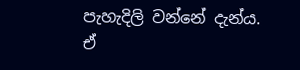පැහැදිලි වන්නේ දැන්ය. ඒ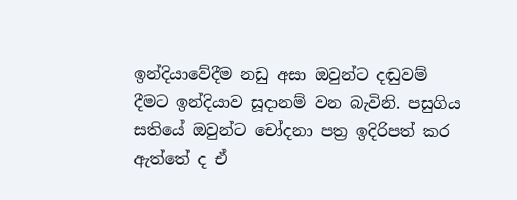ඉන්දියාවේදීම නඩු අසා ඔවුන්ට දඬුවම් දීමට ඉන්දියාව සූදානම් වන බැවිනි. පසුගිය සතියේ ඔවුන්ට චෝදනා පත්‍ර ඉදිරිපත් කර ඇත්තේ ද ඒ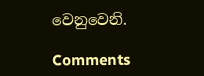වෙනුවෙනි.

Comments